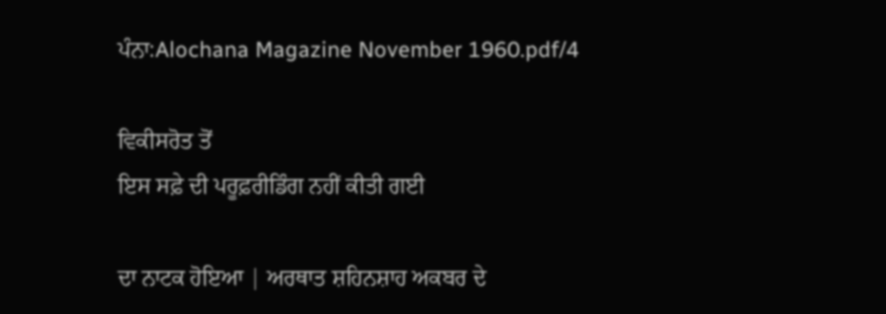ਪੰਨਾ:Alochana Magazine November 1960.pdf/4

ਵਿਕੀਸਰੋਤ ਤੋਂ
ਇਸ ਸਫ਼ੇ ਦੀ ਪਰੂਫ਼ਰੀਡਿੰਗ ਨਹੀਂ ਕੀਤੀ ਗਈ

ਦਾ ਨਾਟਕ ਹੋਇਆ | ਅਰਥਾਤ ਸ਼ਹਿਨਸ਼ਾਹ ਅਕਬਰ ਦੇ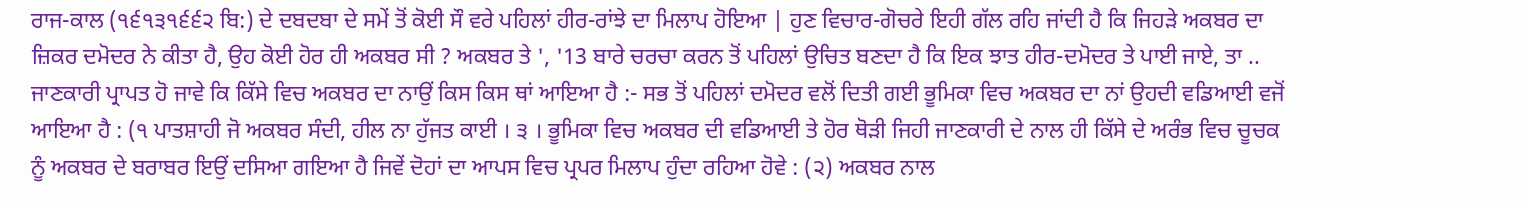ਰਾਜ-ਕਾਲ (੧੬੧੩੧੬੬੨ ਬਿ:) ਦੇ ਦਬਦਬਾ ਦੇ ਸਮੇਂ ਤੋਂ ਕੋਈ ਸੌ ਵਰੇ ਪਹਿਲਾਂ ਹੀਰ-ਰਾਂਝੇ ਦਾ ਮਿਲਾਪ ਹੋਇਆ | ਹੁਣ ਵਿਚਾਰ-ਗੋਚਰੇ ਇਹੀ ਗੱਲ ਰਹਿ ਜਾਂਦੀ ਹੈ ਕਿ ਜਿਹੜੇ ਅਕਬਰ ਦਾ ਜ਼ਿਕਰ ਦਮੋਦਰ ਨੇ ਕੀਤਾ ਹੈ, ਉਹ ਕੋਈ ਹੋਰ ਹੀ ਅਕਬਰ ਸੀ ? ਅਕਬਰ ਤੇ ', '13 ਬਾਰੇ ਚਰਚਾ ਕਰਨ ਤੋਂ ਪਹਿਲਾਂ ਉਚਿਤ ਬਣਦਾ ਹੈ ਕਿ ਇਕ ਝਾਤ ਹੀਰ-ਦਮੋਦਰ ਤੇ ਪਾਈ ਜਾਏ, ਤਾ .. ਜਾਣਕਾਰੀ ਪ੍ਰਾਪਤ ਹੋ ਜਾਵੇ ਕਿ ਕਿੱਸੇ ਵਿਚ ਅਕਬਰ ਦਾ ਨਾਉਂ ਕਿਸ ਕਿਸ ਥਾਂ ਆਇਆ ਹੈ :- ਸਭ ਤੋਂ ਪਹਿਲਾਂ ਦਮੋਦਰ ਵਲੋਂ ਦਿਤੀ ਗਈ ਭੂਮਿਕਾ ਵਿਚ ਅਕਬਰ ਦਾ ਨਾਂ ਉਹਦੀ ਵਡਿਆਈ ਵਜੋਂ ਆਇਆ ਹੈ : (੧ ਪਾਤਸ਼ਾਹੀ ਜੋ ਅਕਬਰ ਸੰਦੀ, ਹੀਲ ਨਾ ਹੁੱਜਤ ਕਾਈ । ੩ । ਭੂਮਿਕਾ ਵਿਚ ਅਕਬਰ ਦੀ ਵਡਿਆਈ ਤੇ ਹੋਰ ਥੋੜੀ ਜਿਹੀ ਜਾਣਕਾਰੀ ਦੇ ਨਾਲ ਹੀ ਕਿੱਸੇ ਦੇ ਅਰੰਭ ਵਿਚ ਚੂਚਕ ਨੂੰ ਅਕਬਰ ਦੇ ਬਰਾਬਰ ਇਉਂ ਦਸਿਆ ਗਇਆ ਹੈ ਜਿਵੇਂ ਦੋਹਾਂ ਦਾ ਆਪਸ ਵਿਚ ਪ੍ਰਪਰ ਮਿਲਾਪ ਹੁੰਦਾ ਰਹਿਆ ਹੋਵੇ : (੨) ਅਕਬਰ ਨਾਲ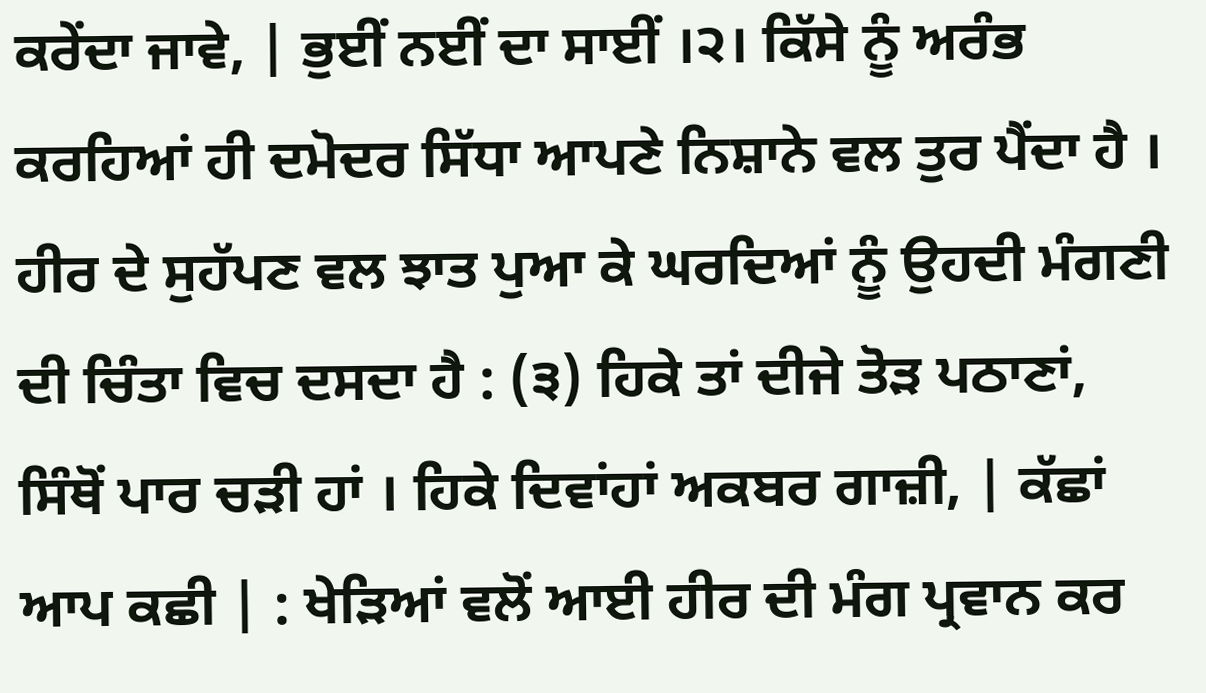ਕਰੇਂਦਾ ਜਾਵੇ, | ਭੁਈਂ ਨਈਂ ਦਾ ਸਾਈਂ ।੨। ਕਿੱਸੇ ਨੂੰ ਅਰੰਭ ਕਰਹਿਆਂ ਹੀ ਦਮੋਦਰ ਸਿੱਧਾ ਆਪਣੇ ਨਿਸ਼ਾਨੇ ਵਲ ਤੁਰ ਪੈਂਦਾ ਹੈ । ਹੀਰ ਦੇ ਸੁਹੱਪਣ ਵਲ ਝਾਤ ਪੁਆ ਕੇ ਘਰਦਿਆਂ ਨੂੰ ਉਹਦੀ ਮੰਗਣੀ ਦੀ ਚਿੰਤਾ ਵਿਚ ਦਸਦਾ ਹੈ : (੩) ਹਿਕੇ ਤਾਂ ਦੀਜੇ ਤੋੜ ਪਠਾਣਾਂ, ਸਿੰਥੋਂ ਪਾਰ ਚੜੀ ਹਾਂ । ਹਿਕੇ ਦਿਵਾਂਹਾਂ ਅਕਬਰ ਗਾਜ਼ੀ, | ਕੱਛਾਂ ਆਪ ਕਛੀ | : ਖੇੜਿਆਂ ਵਲੋਂ ਆਈ ਹੀਰ ਦੀ ਮੰਗ ਪ੍ਰਵਾਨ ਕਰ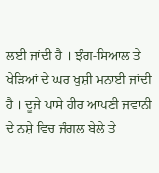ਲਈ ਜਾਂਦੀ ਹੈ । ਝੰਗ-ਸਿਆਲ ਤੇ ਖੇੜਿਆਂ ਦੇ ਘਰ ਖੁਸ਼ੀ ਮਨਾਈ ਜਾਂਦੀ ਹੈ । ਦੂਜੇ ਪਾਸੇ ਹੀਰ ਆਪਣੀ ਜਵਾਨੀ ਦੇ ਨਸ਼ੇ ਵਿਚ ਜੰਗਲ ਬੇਲੇ ਤੇ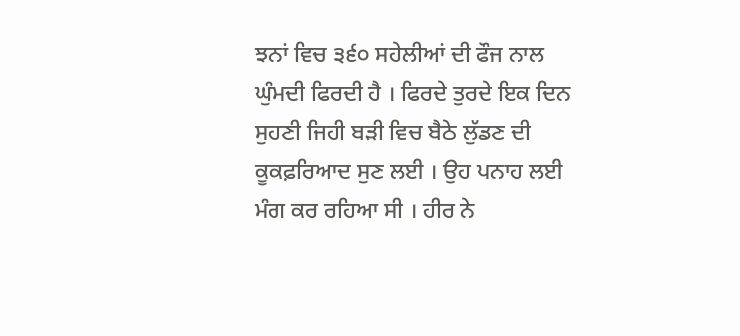ਝਨਾਂ ਵਿਚ ੩੬੦ ਸਹੇਲੀਆਂ ਦੀ ਫੌਜ ਨਾਲ ਘੁੰਮਦੀ ਫਿਰਦੀ ਹੈ । ਫਿਰਦੇ ਤੁਰਦੇ ਇਕ ਦਿਨ ਸੁਹਣੀ ਜਿਹੀ ਬੜੀ ਵਿਚ ਬੈਠੇ ਲੁੱਡਣ ਦੀ ਕੂਕਫ਼ਰਿਆਦ ਸੁਣ ਲਈ । ਉਹ ਪਨਾਹ ਲਈ ਮੰਗ ਕਰ ਰਹਿਆ ਸੀ । ਹੀਰ ਨੇ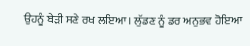ਉਹਨੂੰ ਬੇੜੀ ਸਣੇ ਰਖ ਲਇਆ। ਲੁੱਡਣ ਨੂੰ ਡਰ ਅਨੁਭਵ ਹੋਇਆ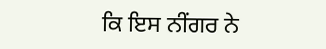ਕਿ ਇਸ ਨੀਂਗਰ ਨੇ